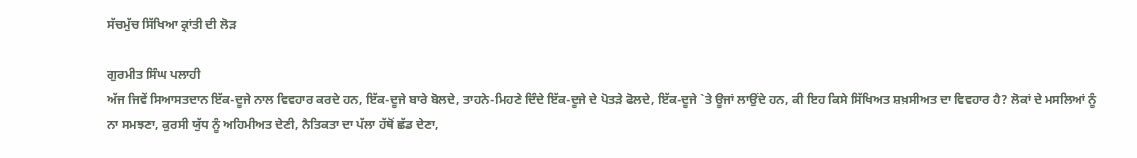ਸੱਚਮੁੱਚ ਸਿੱਖਿਆ ਕ੍ਰਾਂਤੀ ਦੀ ਲੋੜ

ਗੁਰਮੀਤ ਸਿੰਘ ਪਲਾਹੀ
ਅੱਜ ਜਿਵੇਂ ਸਿਆਸਤਦਾਨ ਇੱਕ-ਦੂਜੇ ਨਾਲ ਵਿਵਹਾਰ ਕਰਦੇ ਹਨ, ਇੱਕ-ਦੂਜੇ ਬਾਰੇ ਬੋਲਦੇ, ਤਾਹਨੇ-ਮਿਹਣੇ ਦਿੰਦੇ ਇੱਕ-ਦੂਜੇ ਦੇ ਪੋਤੜੇ ਫੋਲਦੇ, ਇੱਕ-ਦੂਜੇ `ਤੇ ਊਜਾਂ ਲਾਉਂਦੇ ਹਨ, ਕੀ ਇਹ ਕਿਸੇ ਸਿੱਖਿਅਤ ਸ਼ਖ਼ਸੀਅਤ ਦਾ ਵਿਵਹਾਰ ਹੈ? ਲੋਕਾਂ ਦੇ ਮਸਲਿਆਂ ਨੂੰ ਨਾ ਸਮਝਣਾ, ਕੁਰਸੀ ਯੁੱਧ ਨੂੰ ਅਹਿਮੀਅਤ ਦੇਣੀ, ਨੈਤਿਕਤਾ ਦਾ ਪੱਲਾ ਹੱਥੋਂ ਛੱਡ ਦੇਣਾ,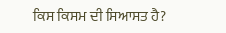ਕਿਸ ਕਿਸਮ ਦੀ ਸਿਆਸਤ ਹੈ?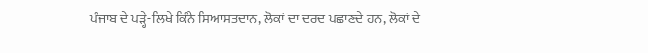ਪੰਜਾਬ ਦੇ ਪੜ੍ਹੇ-ਲਿਖੇ ਕਿੰਨੇ ਸਿਆਸਤਦਾਨ, ਲੋਕਾਂ ਦਾ ਦਰਦ ਪਛਾਣਦੇ ਹਨ, ਲੋਕਾਂ ਦੇ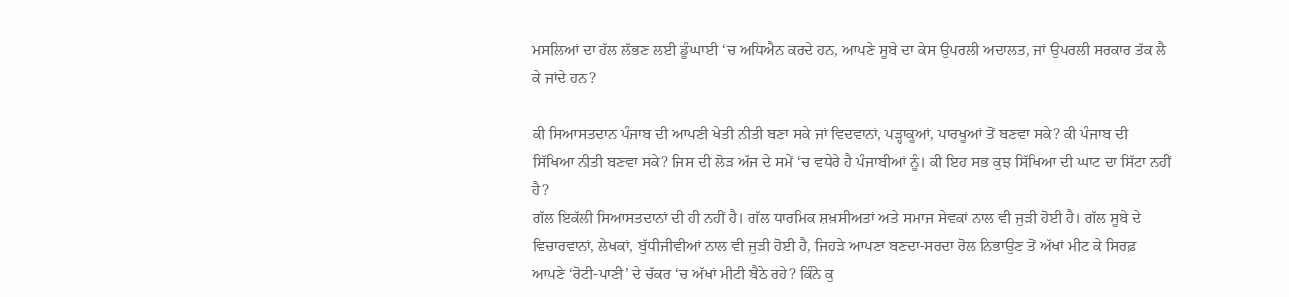ਮਸਲਿਆਂ ਦਾ ਹੱਲ ਲੱਭਣ ਲਈ ਡੂੰਘਾਈ ‘ਚ ਅਧਿਐਨ ਕਰਦੇ ਹਨ, ਆਪਣੇ ਸੂਬੇ ਦਾ ਕੇਸ ਉਪਰਲੀ ਅਦਾਲਤ, ਜਾਂ ਉਪਰਲੀ ਸਰਕਾਰ ਤੱਕ ਲੈ ਕੇ ਜਾਂਦੇ ਹਨ?

ਕੀ ਸਿਆਸਤਦਾਨ ਪੰਜਾਬ ਦੀ ਆਪਣੀ ਖੇਤੀ ਨੀਤੀ ਬਣਾ ਸਕੇ ਜਾਂ ਵਿਦਵਾਨਾਂ, ਪੜ੍ਹਾਕੂਆਂ, ਪਾਰਖੂਆਂ ਤੋਂ ਬਣਵਾ ਸਕੇ? ਕੀ ਪੰਜਾਬ ਦੀ ਸਿੱਖਿਆ ਨੀਤੀ ਬਣਵਾ ਸਕੇ? ਜਿਸ ਦੀ ਲੋੜ ਅੱਜ ਦੇ ਸਮੇਂ ‘ਚ ਵਧੇਰੇ ਹੈ ਪੰਜਾਬੀਆਂ ਨੂੰ। ਕੀ ਇਹ ਸਭ ਕੁਝ ਸਿੱਖਿਆ ਦੀ ਘਾਟ ਦਾ ਸਿੱਟਾ ਨਹੀਂ ਹੈ?
ਗੱਲ ਇਕੱਲੀ ਸਿਆਸਤਦਾਨਾਂ ਦੀ ਹੀ ਨਹੀਂ ਹੈ। ਗੱਲ ਧਾਰਮਿਕ ਸ਼ਖ਼ਸੀਅਤਾਂ ਅਤੇ ਸਮਾਜ ਸੇਵਕਾਂ ਨਾਲ ਵੀ ਜੁੜੀ ਹੋਈ ਹੈ। ਗੱਲ ਸੂਬੇ ਦੇ ਵਿਚਾਰਵਾਨਾਂ, ਲੇਖਕਾਂ, ਬੁੱਧੀਜੀਵੀਆਂ ਨਾਲ ਵੀ ਜੁੜੀ ਹੋਈ ਹੈ, ਜਿਹੜੇ ਆਪਣਾ ਬਣਦਾ-ਸਰਦਾ ਰੋਲ ਨਿਭਾਉਣ ਤੋਂ ਅੱਖਾਂ ਮੀਟ ਕੇ ਸਿਰਫ਼ ਆਪਣੇ ‘ਰੋਟੀ-ਪਾਣੀ’ ਦੇ ਚੱਕਰ ‘ਚ ਅੱਖਾਂ ਮੀਟੀ ਬੈਠੇ ਰਹੇ? ਕਿੰਨੇ ਕੁ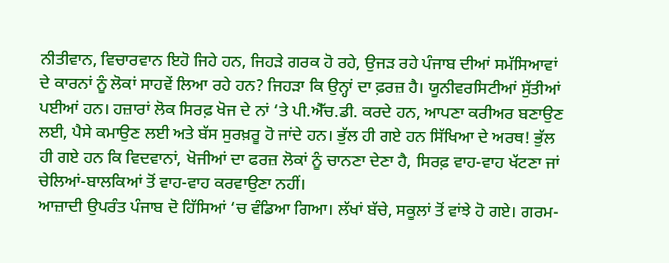ਨੀਤੀਵਾਨ, ਵਿਚਾਰਵਾਨ ਇਹੋ ਜਿਹੇ ਹਨ, ਜਿਹੜੇ ਗਰਕ ਹੋ ਰਹੇ, ਉਜੜ ਰਹੇ ਪੰਜਾਬ ਦੀਆਂ ਸਮੱਸਿਆਵਾਂ ਦੇ ਕਾਰਨਾਂ ਨੂੰ ਲੋਕਾਂ ਸਾਹਵੇਂ ਲਿਆ ਰਹੇ ਹਨ? ਜਿਹੜਾ ਕਿ ਉਨ੍ਹਾਂ ਦਾ ਫ਼ਰਜ਼ ਹੈ। ਯੂਨੀਵਰਸਿਟੀਆਂ ਸੁੱਤੀਆਂ ਪਈਆਂ ਹਨ। ਹਜ਼ਾਰਾਂ ਲੋਕ ਸਿਰਫ਼ ਖੋਜ ਦੇ ਨਾਂ ‘ਤੇ ਪੀ.ਐੱਚ.ਡੀ. ਕਰਦੇ ਹਨ, ਆਪਣਾ ਕਰੀਅਰ ਬਣਾਉਣ ਲਈ, ਪੈਸੇ ਕਮਾਉਣ ਲਈ ਅਤੇ ਬੱਸ ਸੁਰਖ਼ਰੂ ਹੋ ਜਾਂਦੇ ਹਨ। ਭੁੱਲ ਹੀ ਗਏ ਹਨ ਸਿੱਖਿਆ ਦੇ ਅਰਥ! ਭੁੱਲ ਹੀ ਗਏ ਹਨ ਕਿ ਵਿਦਵਾਨਾਂ, ਖੋਜੀਆਂ ਦਾ ਫਰਜ਼ ਲੋਕਾਂ ਨੂੰ ਚਾਨਣਾ ਦੇਣਾ ਹੈ, ਸਿਰਫ਼ ਵਾਹ-ਵਾਹ ਖੱਟਣਾ ਜਾਂ ਚੇਲਿਆਂ-ਬਾਲਕਿਆਂ ਤੋਂ ਵਾਹ-ਵਾਹ ਕਰਵਾਉਣਾ ਨਹੀਂ।
ਆਜ਼ਾਦੀ ਉਪਰੰਤ ਪੰਜਾਬ ਦੋ ਹਿੱਸਿਆਂ ‘ਚ ਵੰਡਿਆ ਗਿਆ। ਲੱਖਾਂ ਬੱਚੇ, ਸਕੂਲਾਂ ਤੋਂ ਵਾਂਝੇ ਹੋ ਗਏ। ਗਰਮ-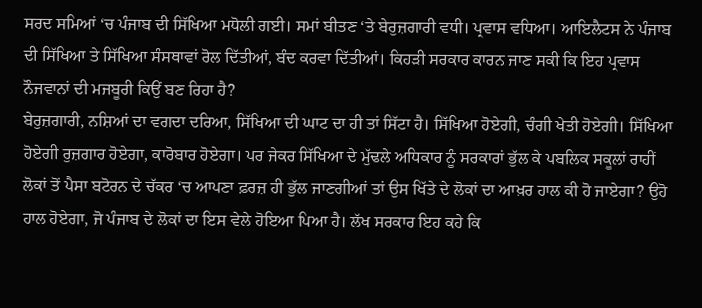ਸਰਦ ਸਮਿਆਂ ‘ਚ ਪੰਜਾਬ ਦੀ ਸਿੱਖਿਆ ਮਧੋਲੀ ਗਈ। ਸਮਾਂ ਬੀਤਣ ‘ਤੇ ਬੇਰੁਜ਼ਗਾਰੀ ਵਧੀ। ਪ੍ਰਵਾਸ ਵਧਿਆ। ਆਇਲੈਟਸ ਨੇ ਪੰਜਾਬ ਦੀ ਸਿੱਖਿਆ ਤੇ ਸਿੱਖਿਆ ਸੰਸਥਾਵਾਂ ਰੋਲ ਦਿੱਤੀਆਂ, ਬੰਦ ਕਰਵਾ ਦਿੱਤੀਆਂ। ਕਿਹੜੀ ਸਰਕਾਰ ਕਾਰਨ ਜਾਣ ਸਕੀ ਕਿ ਇਹ ਪ੍ਰਵਾਸ ਨੌਜਵਾਨਾਂ ਦੀ ਮਜਬੂਰੀ ਕਿਉਂ ਬਣ ਰਿਹਾ ਹੈ?
ਬੇਰੁਜ਼ਗਾਰੀ, ਨਸ਼ਿਆਂ ਦਾ ਵਗਦਾ ਦਰਿਆ, ਸਿੱਖਿਆ ਦੀ ਘਾਟ ਦਾ ਹੀ ਤਾਂ ਸਿੱਟਾ ਹੈ। ਸਿੱਖਿਆ ਹੋਏਗੀ, ਚੰਗੀ ਖੇਤੀ ਹੋਏਗੀ। ਸਿੱਖਿਆ ਹੋਏਗੀ ਰੁਜ਼ਗਾਰ ਹੋਏਗਾ, ਕਾਰੋਬਾਰ ਹੋਏਗਾ। ਪਰ ਜੇਕਰ ਸਿੱਖਿਆ ਦੇ ਮੁੱਢਲੇ ਅਧਿਕਾਰ ਨੂੰ ਸਰਕਾਰਾਂ ਭੁੱਲ ਕੇ ਪਬਲਿਕ ਸਕੂਲਾਂ ਰਾਹੀਂ ਲੋਕਾਂ ਤੋਂ ਪੈਸਾ ਬਟੋਰਨ ਦੇ ਚੱਕਰ ‘ਚ ਆਪਣਾ ਫ਼ਰਜ਼ ਹੀ ਭੁੱਲ ਜਾਣਗੀਆਂ ਤਾਂ ਉਸ ਖਿੱਤੇ ਦੇ ਲੋਕਾਂ ਦਾ ਆਖ਼ਰ ਹਾਲ ਕੀ ਹੋ ਜਾਏਗਾ? ਉਹੋ ਹਾਲ ਹੋਏਗਾ, ਜੋ ਪੰਜਾਬ ਦੇ ਲੋਕਾਂ ਦਾ ਇਸ ਵੇਲੇ ਹੋਇਆ ਪਿਆ ਹੈ। ਲੱਖ ਸਰਕਾਰ ਇਹ ਕਹੇ ਕਿ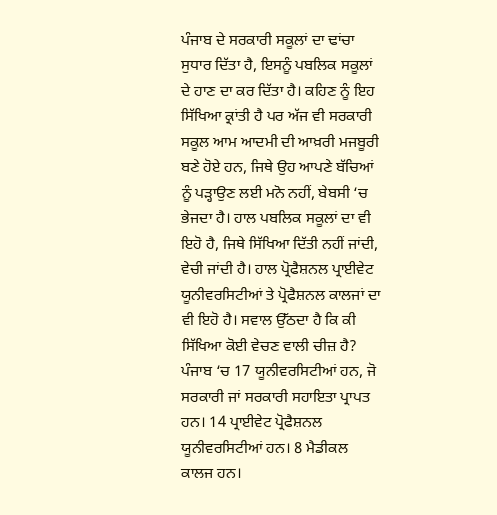ਪੰਜਾਬ ਦੇ ਸਰਕਾਰੀ ਸਕੂਲਾਂ ਦਾ ਢਾਂਚਾ ਸੁਧਾਰ ਦਿੱਤਾ ਹੈ, ਇਸਨੂੰ ਪਬਲਿਕ ਸਕੂਲਾਂ ਦੇ ਹਾਣ ਦਾ ਕਰ ਦਿੱਤਾ ਹੈ। ਕਹਿਣ ਨੂੰ ਇਹ ਸਿੱਖਿਆ ਕ੍ਰਾਂਤੀ ਹੈ ਪਰ ਅੱਜ ਵੀ ਸਰਕਾਰੀ ਸਕੂਲ ਆਮ ਆਦਮੀ ਦੀ ਆਖ਼ਰੀ ਮਜਬੂਰੀ ਬਣੇ ਹੋਏ ਹਨ, ਜਿਥੇ ਉਹ ਆਪਣੇ ਬੱਚਿਆਂ ਨੂੰ ਪੜ੍ਹਾਉਣ ਲਈ ਮਨੋ ਨਹੀਂ, ਬੇਬਸੀ ‘ਚ ਭੇਜਦਾ ਹੈ। ਹਾਲ ਪਬਲਿਕ ਸਕੂਲਾਂ ਦਾ ਵੀ ਇਹੋ ਹੈ, ਜਿਥੇ ਸਿੱਖਿਆ ਦਿੱਤੀ ਨਹੀਂ ਜਾਂਦੀ, ਵੇਚੀ ਜਾਂਦੀ ਹੈ। ਹਾਲ ਪ੍ਰੋਫੈਸ਼ਨਲ ਪ੍ਰਾਈਵੇਟ ਯੂਨੀਵਰਸਿਟੀਆਂ ਤੇ ਪ੍ਰੋਫੈਸ਼ਨਲ ਕਾਲਜਾਂ ਦਾ ਵੀ ਇਹੋ ਹੈ। ਸਵਾਲ ਉੱਠਦਾ ਹੈ ਕਿ ਕੀ ਸਿੱਖਿਆ ਕੋਈ ਵੇਚਣ ਵਾਲੀ ਚੀਜ਼ ਹੈ?
ਪੰਜਾਬ ‘ਚ 17 ਯੂਨੀਵਰਸਿਟੀਆਂ ਹਨ, ਜੋ ਸਰਕਾਰੀ ਜਾਂ ਸਰਕਾਰੀ ਸਹਾਇਤਾ ਪ੍ਰਾਪਤ ਹਨ। 14 ਪ੍ਰਾਈਵੇਟ ਪ੍ਰੋਫੈਸ਼ਨਲ ਯੂਨੀਵਰਸਿਟੀਆਂ ਹਨ। 8 ਮੈਡੀਕਲ ਕਾਲਜ ਹਨ।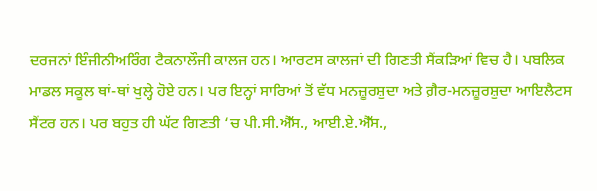ਦਰਜਨਾਂ ਇੰਜੀਨੀਅਰਿੰਗ ਟੈਕਨਾਲੌਜੀ ਕਾਲਜ ਹਨ। ਆਰਟਸ ਕਾਲਜਾਂ ਦੀ ਗਿਣਤੀ ਸੈਂਕੜਿਆਂ ਵਿਚ ਹੈ। ਪਬਲਿਕ ਮਾਡਲ ਸਕੂਲ ਥਾਂ-ਥਾਂ ਖੁਲ੍ਹੇ ਹੋਏ ਹਨ। ਪਰ ਇਨ੍ਹਾਂ ਸਾਰਿਆਂ ਤੋਂ ਵੱਧ ਮਨਜ਼ੂਰਸ਼ੁਦਾ ਅਤੇ ਗ਼ੈਰ-ਮਨਜ਼ੂਰਸ਼ੁਦਾ ਆਇਲੈਟਸ ਸੈਂਟਰ ਹਨ। ਪਰ ਬਹੁਤ ਹੀ ਘੱਟ ਗਿਣਤੀ ‘ਚ ਪੀ.ਸੀ.ਐੱਸ., ਆਈ.ਏ.ਐੱਸ.,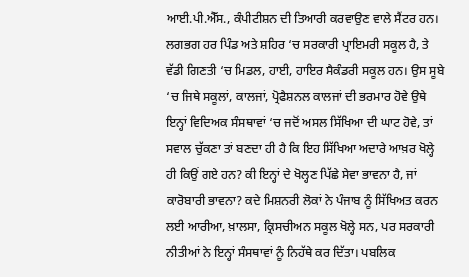ਆਈ.ਪੀ.ਐੱਸ., ਕੰਪੀਟੀਸ਼ਨ ਦੀ ਤਿਆਰੀ ਕਰਵਾਉਣ ਵਾਲੇ ਸੈਂਟਰ ਹਨ।
ਲਗਭਗ ਹਰ ਪਿੰਡ ਅਤੇ ਸ਼ਹਿਰ ‘ਚ ਸਰਕਾਰੀ ਪ੍ਰਾਇਮਰੀ ਸਕੂਲ ਹੈ, ਤੇ ਵੱਡੀ ਗਿਣਤੀ ‘ਚ ਮਿਡਲ, ਹਾਈ, ਹਾਇਰ ਸੈਕੰਡਰੀ ਸਕੂਲ ਹਨ। ਉਸ ਸੂਬੇ ‘ਚ ਜਿਥੇ ਸਕੂਲਾਂ, ਕਾਲਜਾਂ, ਪ੍ਰੋਫੈਸ਼ਨਲ ਕਾਲਜਾਂ ਦੀ ਭਰਮਾਰ ਹੋਵੇ ਉਥੇ ਇਨ੍ਹਾਂ ਵਿਦਿਅਕ ਸੰਸਥਾਵਾਂ ‘ਚ ਜਦੋਂ ਅਸਲ ਸਿੱਖਿਆ ਦੀ ਘਾਟ ਹੋਵੇ, ਤਾਂ ਸਵਾਲ ਚੁੱਕਣਾ ਤਾਂ ਬਣਦਾ ਹੀ ਹੈ ਕਿ ਇਹ ਸਿੱਖਿਆ ਅਦਾਰੇ ਆਖ਼ਰ ਖੋਲ੍ਹੇ ਹੀ ਕਿਉਂ ਗਏ ਹਨ? ਕੀ ਇਨ੍ਹਾਂ ਦੇ ਖੋਲ੍ਹਣ ਪਿੱਛੇ ਸੇਵਾ ਭਾਵਨਾ ਹੈ, ਜਾਂ ਕਾਰੋਬਾਰੀ ਭਾਵਨਾ? ਕਦੇ ਮਿਸ਼ਨਰੀ ਲੋਕਾਂ ਨੇ ਪੰਜਾਬ ਨੂੰ ਸਿੱਖਿਅਤ ਕਰਨ ਲਈ ਆਰੀਆ, ਖ਼ਾਲਸਾ, ਕ੍ਰਿਸਚੀਅਨ ਸਕੂਲ ਖੋਲ੍ਹੇ ਸਨ, ਪਰ ਸਰਕਾਰੀ ਨੀਤੀਆਂ ਨੇ ਇਨ੍ਹਾਂ ਸੰਸਥਾਵਾਂ ਨੂੰ ਨਿਹੱਥੇ ਕਰ ਦਿੱਤਾ। ਪਬਲਿਕ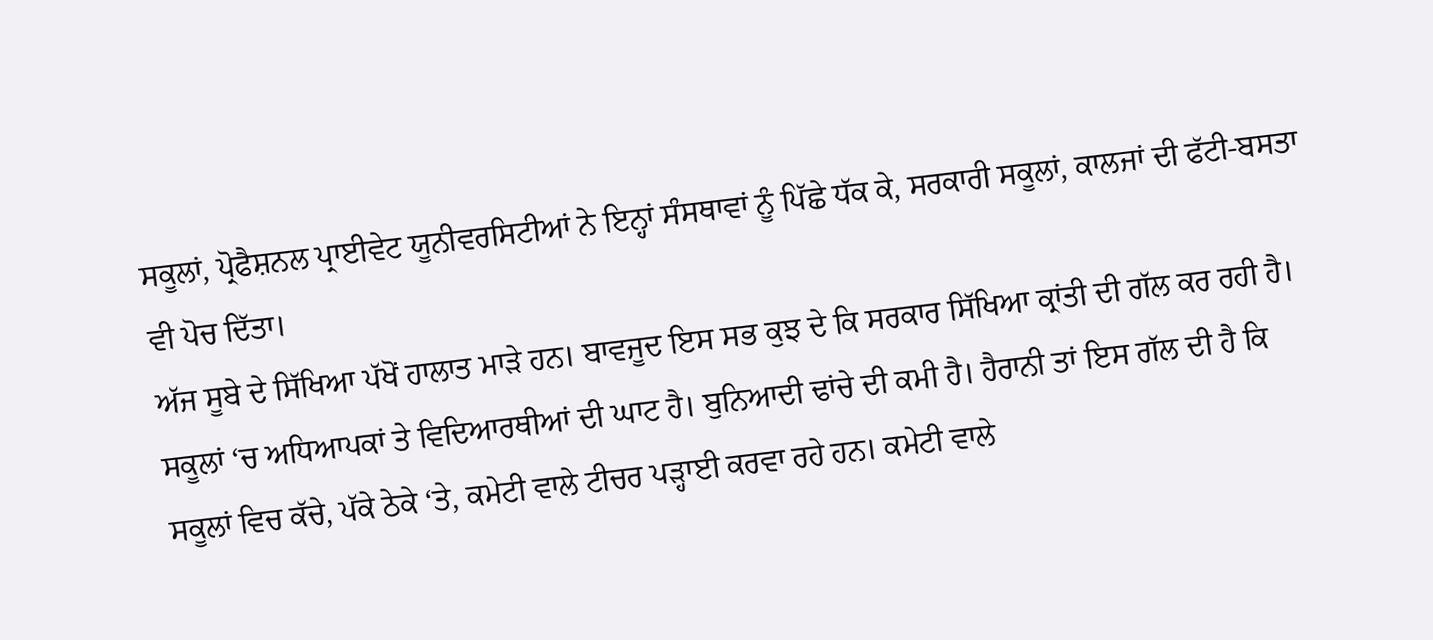ਸਕੂਲਾਂ, ਪ੍ਰੋਫੈਸ਼ਨਲ ਪ੍ਰਾਈਵੇਟ ਯੂਨੀਵਰਸਿਟੀਆਂ ਨੇ ਇਨ੍ਹਾਂ ਸੰਸਥਾਵਾਂ ਨੂੰ ਪਿੱਛੇ ਧੱਕ ਕੇ, ਸਰਕਾਰੀ ਸਕੂਲਾਂ, ਕਾਲਜਾਂ ਦੀ ਫੱਟੀ-ਬਸਤਾ ਵੀ ਪੋਚ ਦਿੱਤਾ।
ਅੱਜ ਸੂਬੇ ਦੇ ਸਿੱਖਿਆ ਪੱਖੋਂ ਹਾਲਾਤ ਮਾੜੇ ਹਨ। ਬਾਵਜੂਦ ਇਸ ਸਭ ਕੁਝ ਦੇ ਕਿ ਸਰਕਾਰ ਸਿੱਖਿਆ ਕ੍ਰਾਂਤੀ ਦੀ ਗੱਲ ਕਰ ਰਹੀ ਹੈ। ਸਕੂਲਾਂ ‘ਚ ਅਧਿਆਪਕਾਂ ਤੇ ਵਿਦਿਆਰਥੀਆਂ ਦੀ ਘਾਟ ਹੈ। ਬੁਨਿਆਦੀ ਢਾਂਚੇ ਦੀ ਕਮੀ ਹੈ। ਹੈਰਾਨੀ ਤਾਂ ਇਸ ਗੱਲ ਦੀ ਹੈ ਕਿ ਸਕੂਲਾਂ ਵਿਚ ਕੱਚੇ, ਪੱਕੇ ਠੇਕੇ ‘ਤੇ, ਕਮੇਟੀ ਵਾਲੇ ਟੀਚਰ ਪੜ੍ਹਾਈ ਕਰਵਾ ਰਹੇ ਹਨ। ਕਮੇਟੀ ਵਾਲੇ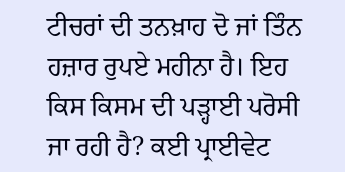ਟੀਚਰਾਂ ਦੀ ਤਨਖ਼ਾਹ ਦੋ ਜਾਂ ਤਿੰਨ ਹਜ਼ਾਰ ਰੁਪਏ ਮਹੀਨਾ ਹੈ। ਇਹ ਕਿਸ ਕਿਸਮ ਦੀ ਪੜ੍ਹਾਈ ਪਰੋਸੀ ਜਾ ਰਹੀ ਹੈ? ਕਈ ਪ੍ਰਾਈਵੇਟ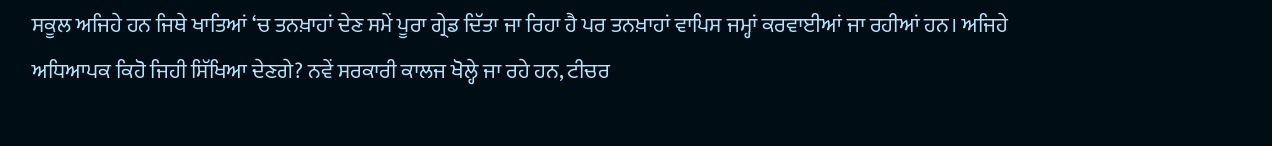ਸਕੂਲ ਅਜਿਹੇ ਹਨ ਜਿਥੇ ਖਾਤਿਆਂ ‘ਚ ਤਨਖ਼ਾਹਾਂ ਦੇਣ ਸਮੇਂ ਪੂਰਾ ਗ੍ਰੇਡ ਦਿੱਤਾ ਜਾ ਰਿਹਾ ਹੈ ਪਰ ਤਨਖ਼ਾਹਾਂ ਵਾਪਿਸ ਜਮ੍ਹਾਂ ਕਰਵਾਈਆਂ ਜਾ ਰਹੀਆਂ ਹਨ। ਅਜਿਹੇ ਅਧਿਆਪਕ ਕਿਹੋ ਜਿਹੀ ਸਿੱਖਿਆ ਦੇਣਗੇ? ਨਵੇਂ ਸਰਕਾਰੀ ਕਾਲਜ ਖੋਲ੍ਹੇ ਜਾ ਰਹੇ ਹਨ, ਟੀਚਰ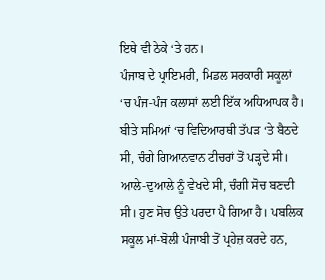ਇਥੇ ਵੀ ਠੇਕੇ ‘ਤੇ ਹਨ।
ਪੰਜਾਬ ਦੇ ਪ੍ਰਾਇਮਰੀ, ਮਿਡਲ ਸਰਕਾਰੀ ਸਕੂਲਾਂ ‘ਚ ਪੰਜ-ਪੰਜ ਕਲਾਸਾਂ ਲਈ ਇੱਕ ਅਧਿਆਪਕ ਹੈ। ਬੀਤੇ ਸਮਿਆਂ ‘ਚ ਵਿਦਿਆਰਥੀ ਤੱਪੜ ‘ਤੇ ਬੈਠਦੇ ਸੀ, ਚੰਗੇ ਗਿਆਨਵਾਨ ਟੀਚਰਾਂ ਤੋਂ ਪੜ੍ਹਦੇ ਸੀ। ਆਲੇ-ਦੁਆਲੇ ਨੂੰ ਵੇਖਦੇ ਸੀ, ਚੰਗੀ ਸੋਚ ਬਣਦੀ ਸੀ। ਹੁਣ ਸੋਚ ਉਤੇ ਪਰਦਾ ਪੈ ਗਿਆ ਹੈ। ਪਬਲਿਕ ਸਕੂਲ ਮਾਂ-ਬੋਲੀ ਪੰਜਾਬੀ ਤੋਂ ਪ੍ਰਹੇਜ਼ ਕਰਦੇ ਹਨ,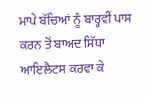ਮਾਪੇ ਬੱਚਿਆਂ ਨੂੰ ਬਾਰ੍ਹਵੀਂ ਪਾਸ ਕਰਨ ਤੋਂ ਬਾਅਦ ਸਿੱਧਾ ਆਇਲੈਟਸ ਕਰਵਾ ਕੇ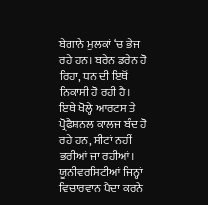ਬੇਗਾਨੇ ਮੁਲਕਾਂ ‘ਚ ਭੇਜ ਰਹੇ ਹਨ। ਬਰੇਨ ਡਰੇਨ ਹੋ ਰਿਹਾ, ਧਨ ਦੀ ਇਥੋਂ ਨਿਕਾਸੀ ਹੋ ਰਹੀ ਹੈ। ਇਥੇ ਖੋਲ੍ਹੇ ਆਰਟਸ ਤੇ ਪ੍ਰੋਫੈਸ਼ਨਲ ਕਾਲਜ ਬੰਦ ਹੋ ਰਹੇ ਹਨ, ਸੀਟਾਂ ਨਹੀਂ ਭਰੀਆਂ ਜਾ ਰਹੀਆਂ। ਯੂਨੀਵਰਸਿਟੀਆਂ ਜਿਨ੍ਹਾਂ ਵਿਚਾਰਵਾਨ ਪੈਦਾ ਕਰਨੇ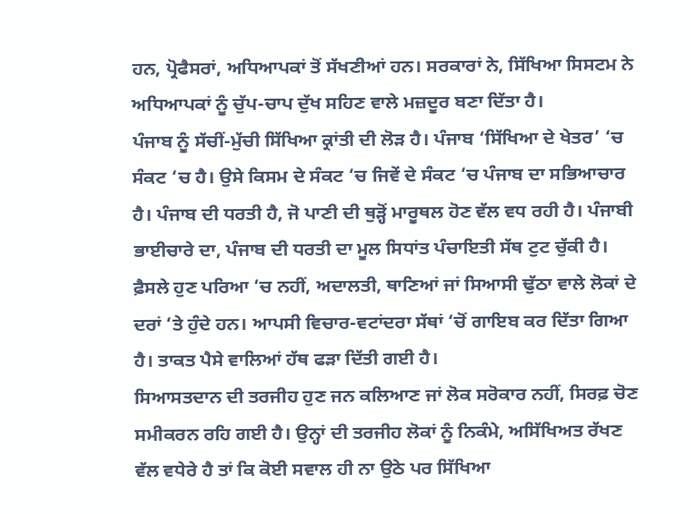ਹਨ, ਪ੍ਰੋਫੈਸਰਾਂ, ਅਧਿਆਪਕਾਂ ਤੋਂ ਸੱਖਣੀਆਂ ਹਨ। ਸਰਕਾਰਾਂ ਨੇ, ਸਿੱਖਿਆ ਸਿਸਟਮ ਨੇ ਅਧਿਆਪਕਾਂ ਨੂੰ ਚੁੱਪ-ਚਾਪ ਦੁੱਖ ਸਹਿਣ ਵਾਲੇ ਮਜ਼ਦੂਰ ਬਣਾ ਦਿੱਤਾ ਹੈ।
ਪੰਜਾਬ ਨੂੰ ਸੱਚੀਂ-ਮੁੱਚੀ ਸਿੱਖਿਆ ਕ੍ਰਾਂਤੀ ਦੀ ਲੋੜ ਹੈ। ਪੰਜਾਬ ‘ਸਿੱਖਿਆ ਦੇ ਖੇਤਰ’ ‘ਚ ਸੰਕਟ ‘ਚ ਹੈ। ਉਸੇ ਕਿਸਮ ਦੇ ਸੰਕਟ ‘ਚ ਜਿਵੇਂ ਦੇ ਸੰਕਟ ‘ਚ ਪੰਜਾਬ ਦਾ ਸਭਿਆਚਾਰ ਹੈ। ਪੰਜਾਬ ਦੀ ਧਰਤੀ ਹੈ, ਜੋ ਪਾਣੀ ਦੀ ਥੁੜ੍ਹੋਂ ਮਾਰੂਥਲ ਹੋਣ ਵੱਲ ਵਧ ਰਹੀ ਹੈ। ਪੰਜਾਬੀ ਭਾਈਚਾਰੇ ਦਾ, ਪੰਜਾਬ ਦੀ ਧਰਤੀ ਦਾ ਮੂਲ ਸਿਧਾਂਤ ਪੰਚਾਇਤੀ ਸੱਥ ਟੁਟ ਚੁੱਕੀ ਹੈ। ਫ਼ੈਸਲੇ ਹੁਣ ਪਰਿਆ ‘ਚ ਨਹੀਂ, ਅਦਾਲਤੀ, ਥਾਣਿਆਂ ਜਾਂ ਸਿਆਸੀ ਢੁੱਠਾ ਵਾਲੇ ਲੋਕਾਂ ਦੇ ਦਰਾਂ ‘ਤੇ ਹੁੰਦੇ ਹਨ। ਆਪਸੀ ਵਿਚਾਰ-ਵਟਾਂਦਰਾ ਸੱਥਾਂ ‘ਚੋਂ ਗਾਇਬ ਕਰ ਦਿੱਤਾ ਗਿਆ ਹੈ। ਤਾਕਤ ਪੈਸੇ ਵਾਲਿਆਂ ਹੱਥ ਫੜਾ ਦਿੱਤੀ ਗਈ ਹੈ।
ਸਿਆਸਤਦਾਨ ਦੀ ਤਰਜੀਹ ਹੁਣ ਜਨ ਕਲਿਆਣ ਜਾਂ ਲੋਕ ਸਰੋਕਾਰ ਨਹੀਂ, ਸਿਰਫ਼ ਚੋਣ ਸਮੀਕਰਨ ਰਹਿ ਗਈ ਹੈ। ਉਨ੍ਹਾਂ ਦੀ ਤਰਜੀਹ ਲੋਕਾਂ ਨੂੰ ਨਿਕੰਮੇ, ਅਸਿੱਖਿਅਤ ਰੱਖਣ ਵੱਲ ਵਧੇਰੇ ਹੈ ਤਾਂ ਕਿ ਕੋਈ ਸਵਾਲ ਹੀ ਨਾ ਉਠੇ ਪਰ ਸਿੱਖਿਆ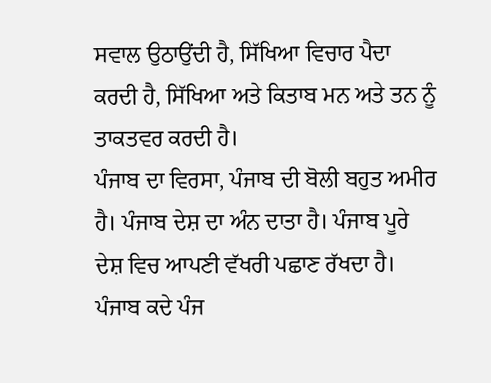ਸਵਾਲ ਉਠਾਉਂਦੀ ਹੈ, ਸਿੱਖਿਆ ਵਿਚਾਰ ਪੈਦਾ ਕਰਦੀ ਹੈ, ਸਿੱਖਿਆ ਅਤੇ ਕਿਤਾਬ ਮਨ ਅਤੇ ਤਨ ਨੂੰ ਤਾਕਤਵਰ ਕਰਦੀ ਹੈ।
ਪੰਜਾਬ ਦਾ ਵਿਰਸਾ, ਪੰਜਾਬ ਦੀ ਬੋਲੀ ਬਹੁਤ ਅਮੀਰ ਹੈ। ਪੰਜਾਬ ਦੇਸ਼ ਦਾ ਅੰਨ ਦਾਤਾ ਹੈ। ਪੰਜਾਬ ਪੂਰੇ ਦੇਸ਼ ਵਿਚ ਆਪਣੀ ਵੱਖਰੀ ਪਛਾਣ ਰੱਖਦਾ ਹੈ। ਪੰਜਾਬ ਕਦੇ ਪੰਜ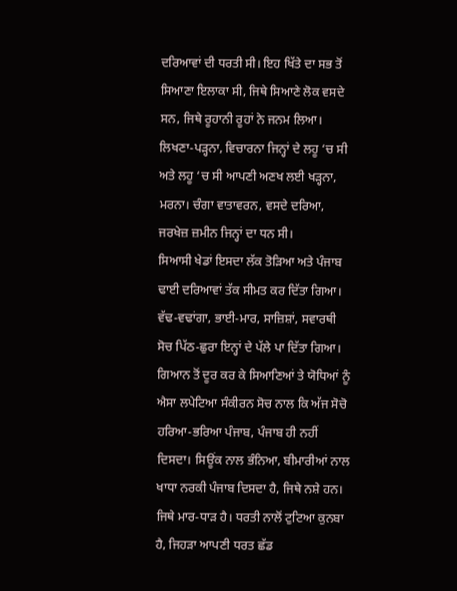ਦਰਿਆਵਾਂ ਦੀ ਧਰਤੀ ਸੀ। ਇਹ ਖਿੱਤੇ ਦਾ ਸਭ ਤੋਂ ਸਿਆਣਾ ਇਲਾਕਾ ਸੀ, ਜਿਥੇ ਸਿਆਣੇ ਲੋਕ ਵਸਦੇ ਸਨ, ਜਿਥੇ ਰੂਹਾਨੀ ਰੂਹਾਂ ਨੇ ਜਨਮ ਲਿਆ। ਲਿਖਣਾ-ਪੜ੍ਹਨਾ, ਵਿਚਾਰਨਾ ਜਿਨ੍ਹਾਂ ਦੇ ਲਹੂ ‘ਚ ਸੀ ਅਤੇ ਲਹੂ ‘ਚ ਸੀ ਆਪਣੀ ਅਣਖ ਲਈ ਖੜ੍ਹਨਾ, ਮਰਨਾ। ਚੰਗਾ ਵਾਤਾਵਰਨ, ਵਸਦੇ ਦਰਿਆ, ਜਰਖੇਜ਼ ਜ਼ਮੀਨ ਜਿਨ੍ਹਾਂ ਦਾ ਧਨ ਸੀ।
ਸਿਆਸੀ ਖੇਡਾਂ ਇਸਦਾ ਲੱਕ ਤੋੜਿਆ ਅਤੇ ਪੰਜਾਬ ਢਾਈ ਦਰਿਆਵਾਂ ਤੱਕ ਸੀਮਤ ਕਰ ਦਿੱਤਾ ਗਿਆ। ਵੱਢ-ਵਢਾਂਗਾ, ਭਾਈ-ਮਾਰ, ਸਾਜ਼ਿਸ਼ਾਂ, ਸਵਾਰਥੀ ਸੋਚ ਪਿੱਠ-ਛੁਰਾ ਇਨ੍ਹਾਂ ਦੇ ਪੱਲੇ ਪਾ ਦਿੱਤਾ ਗਿਆ। ਗਿਆਨ ਤੋਂ ਦੂਰ ਕਰ ਕੇ ਸਿਆਣਿਆਂ ਤੇ ਯੋਧਿਆਂ ਨੂੰ ਐਸਾ ਲਪੇਟਿਆ ਸੰਕੀਰਨ ਸੋਚ ਨਾਲ ਕਿ ਅੱਜ ਸੋਚੋ ਹਰਿਆ-ਭਰਿਆ ਪੰਜਾਬ, ਪੰਜਾਬ ਹੀ ਨਹੀਂ ਦਿਸਦਾ। ਸਿਊਂਕ ਨਾਲ ਭੰਨਿਆ, ਬੀਮਾਰੀਆਂ ਨਾਲ ਖਾਧਾ ਨਰਕੀ ਪੰਜਾਬ ਦਿਸਦਾ ਹੈ, ਜਿਥੇ ਨਸ਼ੇ ਹਨ। ਜਿਥੇ ਮਾਰ-ਧਾੜ ਹੈ। ਧਰਤੀ ਨਾਲੋਂ ਟੁਟਿਆ ਕੁਨਬਾ ਹੈ, ਜਿਹੜਾ ਆਪਣੀ ਧਰਤ ਛੱਡ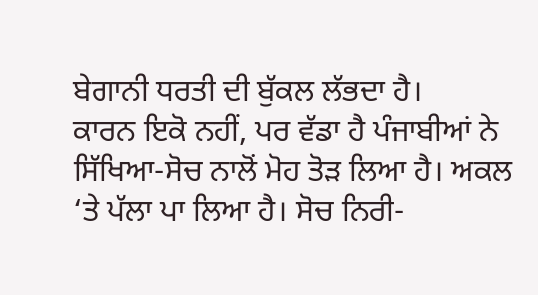ਬੇਗਾਨੀ ਧਰਤੀ ਦੀ ਬੁੱਕਲ ਲੱਭਦਾ ਹੈ।
ਕਾਰਨ ਇਕੋ ਨਹੀਂ, ਪਰ ਵੱਡਾ ਹੈ ਪੰਜਾਬੀਆਂ ਨੇ ਸਿੱਖਿਆ-ਸੋਚ ਨਾਲੋਂ ਮੋਹ ਤੋੜ ਲਿਆ ਹੈ। ਅਕਲ ‘ਤੇ ਪੱਲਾ ਪਾ ਲਿਆ ਹੈ। ਸੋਚ ਨਿਰੀ-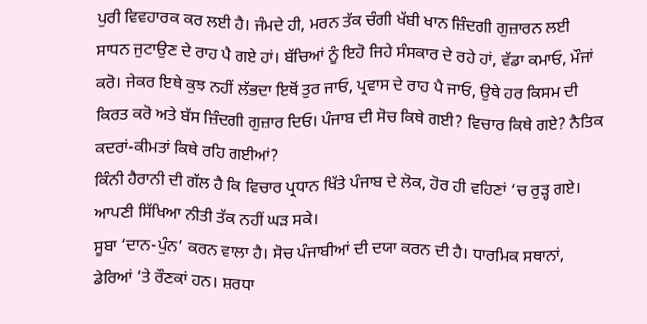ਪੁਰੀ ਵਿਵਹਾਰਕ ਕਰ ਲਈ ਹੈ। ਜੰਮਦੇ ਹੀ, ਮਰਨ ਤੱਕ ਚੰਗੀ ਖੱਬੀ ਖਾਨ ਜ਼ਿੰਦਗੀ ਗੁਜ਼ਾਰਨ ਲਈ ਸਾਧਨ ਜੁਟਾਉਣ ਦੇ ਰਾਹ ਪੈ ਗਏ ਹਾਂ। ਬੱਚਿਆਂ ਨੂੰ ਇਹੋ ਜਿਹੇ ਸੰਸਕਾਰ ਦੇ ਰਹੇ ਹਾਂ, ਵੱਡਾ ਕਮਾਓ, ਮੌਜਾਂ ਕਰੋ। ਜੇਕਰ ਇਥੇ ਕੁਝ ਨਹੀਂ ਲੱਭਦਾ ਇਥੋਂ ਤੁਰ ਜਾਓ, ਪ੍ਰਵਾਸ ਦੇ ਰਾਹ ਪੈ ਜਾਓ, ਉਥੇ ਹਰ ਕਿਸਮ ਦੀ ਕਿਰਤ ਕਰੋ ਅਤੇ ਬੱਸ ਜ਼ਿੰਦਗੀ ਗੁਜ਼ਾਰ ਦਿਓ। ਪੰਜਾਬ ਦੀ ਸੋਚ ਕਿਥੇ ਗਈ? ਵਿਚਾਰ ਕਿਥੇ ਗਏ? ਨੈਤਿਕ ਕਦਰਾਂ-ਕੀਮਤਾਂ ਕਿਥੇ ਰਹਿ ਗਈਆਂ?
ਕਿੰਨੀ ਹੈਰਾਨੀ ਦੀ ਗੱਲ ਹੈ ਕਿ ਵਿਚਾਰ ਪ੍ਰਧਾਨ ਖਿੱਤੇ ਪੰਜਾਬ ਦੇ ਲੋਕ, ਹੋਰ ਹੀ ਵਹਿਣਾਂ ‘ਚ ਰੁੜ੍ਹ ਗਏ। ਆਪਣੀ ਸਿੱਖਿਆ ਨੀਤੀ ਤੱਕ ਨਹੀਂ ਘੜ ਸਕੇ।
ਸੂਬਾ ‘ਦਾਨ-ਪੁੰਨ’ ਕਰਨ ਵਾਲਾ ਹੈ। ਸੋਚ ਪੰਜਾਬੀਆਂ ਦੀ ਦਯਾ ਕਰਨ ਦੀ ਹੈ। ਧਾਰਮਿਕ ਸਥਾਨਾਂ, ਡੇਰਿਆਂ ‘ਤੇ ਰੌਣਕਾਂ ਹਨ। ਸ਼ਰਧਾ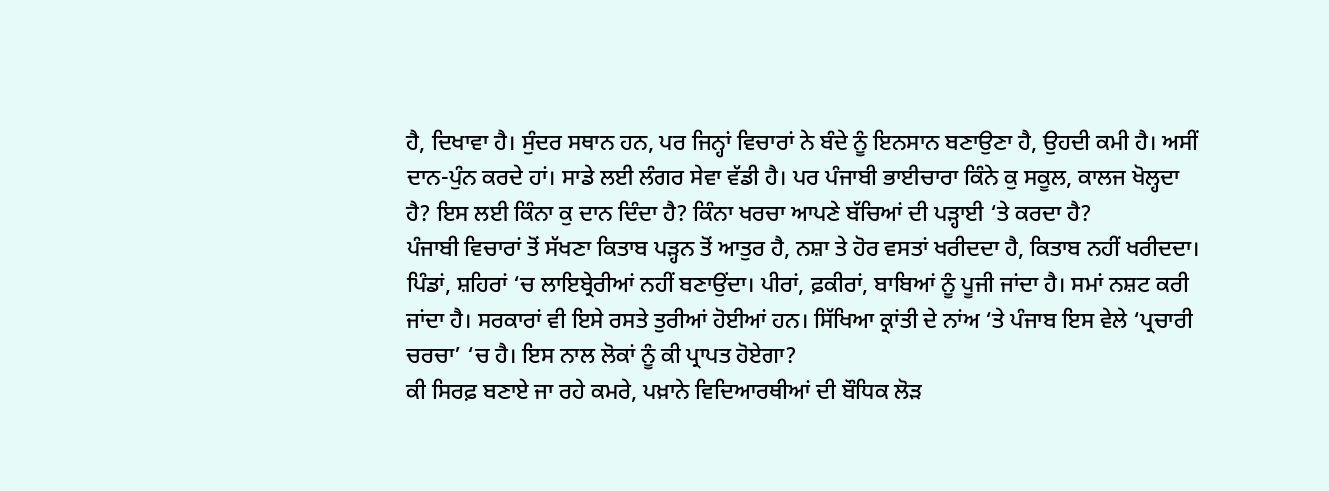ਹੈ, ਦਿਖਾਵਾ ਹੈ। ਸੁੰਦਰ ਸਥਾਨ ਹਨ, ਪਰ ਜਿਨ੍ਹਾਂ ਵਿਚਾਰਾਂ ਨੇ ਬੰਦੇ ਨੂੰ ਇਨਸਾਨ ਬਣਾਉਣਾ ਹੈ, ਉਹਦੀ ਕਮੀ ਹੈ। ਅਸੀਂ ਦਾਨ-ਪੁੰਨ ਕਰਦੇ ਹਾਂ। ਸਾਡੇ ਲਈ ਲੰਗਰ ਸੇਵਾ ਵੱਡੀ ਹੈ। ਪਰ ਪੰਜਾਬੀ ਭਾਈਚਾਰਾ ਕਿੰਨੇ ਕੁ ਸਕੂਲ, ਕਾਲਜ ਖੋਲ੍ਹਦਾ ਹੈ? ਇਸ ਲਈ ਕਿੰਨਾ ਕੁ ਦਾਨ ਦਿੰਦਾ ਹੈ? ਕਿੰਨਾ ਖਰਚਾ ਆਪਣੇ ਬੱਚਿਆਂ ਦੀ ਪੜ੍ਹਾਈ ‘ਤੇ ਕਰਦਾ ਹੈ?
ਪੰਜਾਬੀ ਵਿਚਾਰਾਂ ਤੋਂ ਸੱਖਣਾ ਕਿਤਾਬ ਪੜ੍ਹਨ ਤੋਂ ਆਤੁਰ ਹੈ, ਨਸ਼ਾ ਤੇ ਹੋਰ ਵਸਤਾਂ ਖਰੀਦਦਾ ਹੈ, ਕਿਤਾਬ ਨਹੀਂ ਖਰੀਦਦਾ। ਪਿੰਡਾਂ, ਸ਼ਹਿਰਾਂ ‘ਚ ਲਾਇਬ੍ਰੇਰੀਆਂ ਨਹੀਂ ਬਣਾਉਂਦਾ। ਪੀਰਾਂ, ਫ਼ਕੀਰਾਂ, ਬਾਬਿਆਂ ਨੂੰ ਪੂਜੀ ਜਾਂਦਾ ਹੈ। ਸਮਾਂ ਨਸ਼ਟ ਕਰੀ ਜਾਂਦਾ ਹੈ। ਸਰਕਾਰਾਂ ਵੀ ਇਸੇ ਰਸਤੇ ਤੁਰੀਆਂ ਹੋਈਆਂ ਹਨ। ਸਿੱਖਿਆ ਕ੍ਰਾਂਤੀ ਦੇ ਨਾਂਅ ‘ਤੇ ਪੰਜਾਬ ਇਸ ਵੇਲੇ ‘ਪ੍ਰਚਾਰੀ ਚਰਚਾ’ ‘ਚ ਹੈ। ਇਸ ਨਾਲ ਲੋਕਾਂ ਨੂੰ ਕੀ ਪ੍ਰਾਪਤ ਹੋਏਗਾ?
ਕੀ ਸਿਰਫ਼ ਬਣਾਏ ਜਾ ਰਹੇ ਕਮਰੇ, ਪਖ਼ਾਨੇ ਵਿਦਿਆਰਥੀਆਂ ਦੀ ਬੌਧਿਕ ਲੋੜ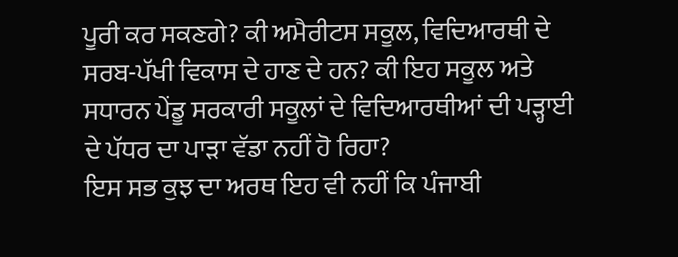ਪੂਰੀ ਕਰ ਸਕਣਗੇ? ਕੀ ਅਮੈਰੀਟਸ ਸਕੂਲ, ਵਿਦਿਆਰਥੀ ਦੇ ਸਰਬ-ਪੱਖੀ ਵਿਕਾਸ ਦੇ ਹਾਣ ਦੇ ਹਨ? ਕੀ ਇਹ ਸਕੂਲ ਅਤੇ ਸਧਾਰਨ ਪੇਂਡੂ ਸਰਕਾਰੀ ਸਕੂਲਾਂ ਦੇ ਵਿਦਿਆਰਥੀਆਂ ਦੀ ਪੜ੍ਹਾਈ ਦੇ ਪੱਧਰ ਦਾ ਪਾੜਾ ਵੱਡਾ ਨਹੀਂ ਹੋ ਰਿਹਾ?
ਇਸ ਸਭ ਕੁਝ ਦਾ ਅਰਥ ਇਹ ਵੀ ਨਹੀਂ ਕਿ ਪੰਜਾਬੀ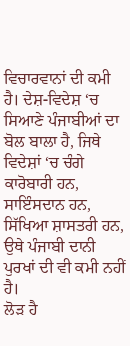ਵਿਚਾਰਵਾਨਾਂ ਦੀ ਕਮੀ ਹੈ। ਦੇਸ਼-ਵਿਦੇਸ਼ ‘ਚ ਸਿਆਣੇ ਪੰਜਾਬੀਆਂ ਦਾ ਬੋਲ ਬਾਲਾ ਹੈ, ਜਿਥੇ ਵਿਦੇਸ਼ਾਂ ‘ਚ ਚੰਗੇ ਕਾਰੋਬਾਰੀ ਹਨ, ਸਾਇੰਸਦਾਨ ਹਨ, ਸਿੱਖਿਆ ਸ਼ਾਸਤਰੀ ਹਨ, ਉਥੇ ਪੰਜਾਬੀ ਦਾਨੀ ਪੁਰਖਾਂ ਦੀ ਵੀ ਕਮੀ ਨਹੀਂ ਹੈ।
ਲੋੜ ਹੈ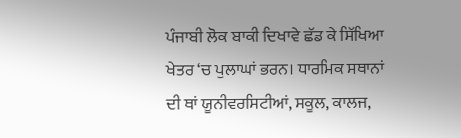ਪੰਜਾਬੀ ਲੋਕ ਬਾਕੀ ਦਿਖਾਵੇ ਛੱਡ ਕੇ ਸਿੱਖਿਆ ਖੇਤਰ ‘ਚ ਪੁਲਾਘਾਂ ਭਰਨ। ਧਾਰਮਿਕ ਸਥਾਨਾਂ ਦੀ ਥਾਂ ਯੂਨੀਵਰਸਿਟੀਆਂ, ਸਕੂਲ, ਕਾਲਜ,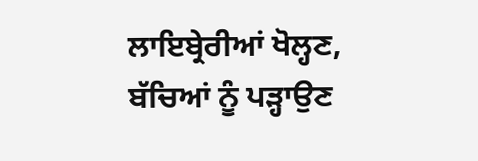ਲਾਇਬ੍ਰੇਰੀਆਂ ਖੋਲ੍ਹਣ, ਬੱਚਿਆਂ ਨੂੰ ਪੜ੍ਹਾਉਣ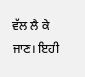ਵੱਲ ਲੈ ਕੇ ਜਾਣ। ਇਹੀ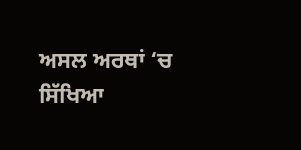ਅਸਲ ਅਰਥਾਂ ‘ਚ ਸਿੱਖਿਆ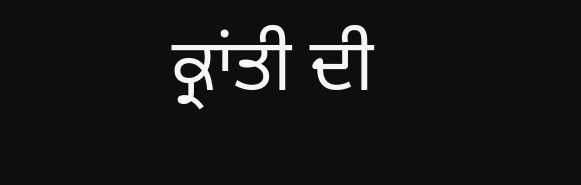ਕ੍ਰਾਂਤੀ ਦੀ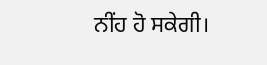ਨੀਂਹ ਹੋ ਸਕੇਗੀ।